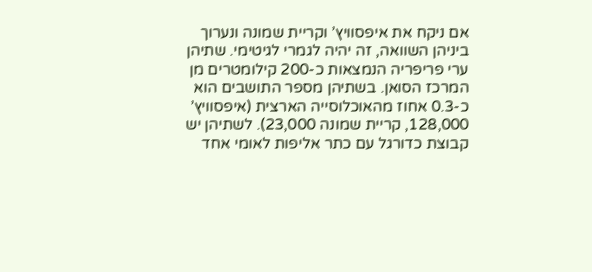אם ניקח את איפסוויץ’ וקריית שמונה ונערוך ביניהן השוואה, זה יהיה לגמרי לגיטימי. שתיהן ערי פריפריה הנמצאות כ-200 קילומטרים מן המרכז הסואן. בשתיהן מספר התושבים הוא כ-0.3 אחוז מהאוכלוסייה הארצית (איפסוויץ’ 128,000, קריית שמונה 23,000). לשתיהן יש קבוצת כדורגל עם כתר אליפות לאומי אחד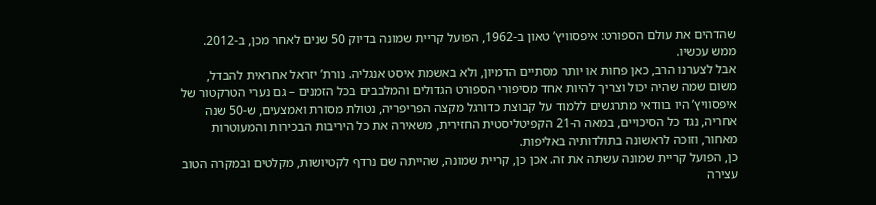שהדהים את עולם הספורט: איפסוויץ’ טאון ב-1962, הפועל קריית שמונה בדיוק 50 שנים לאחר מכן, ב-2012. ממש עכשיו.
אבל לצערנו הרב, כאן פחות או יותר מסתיים הדמיון, ולא באשמת איסט אנגליה. נורת’ יזראל אחראית להבדל, משום שמה שהיה יכול וצריך להיות אחד מסיפורי הספורט הגדולים והמלבבים בכל הזמנים – גם נערי הטרקטור של איפסוויץ’ היו בוודאי מתרגשים ללמוד על קבוצת כדורגל מקצה הפריפריה, נטולת מסורת ואמצעים, ש-50 שנה אחריה, נגד כל הסיכויים, במאה ה-21 הקפיטליסטית החזירית, משאירה את כל היריבות הבכירות והמעוטרות מאחור, וזוכה לראשונה בתולדותיה באליפות.
כן, הפועל קריית שמונה עשתה את זה. אכן כן, קריית שמונה, שהייתה שם נרדף לקטיושות, מקלטים ובמקרה הטוב עצירה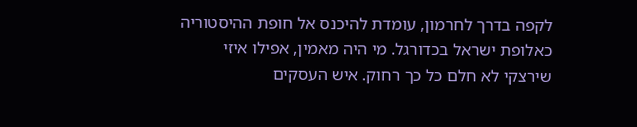לקפה בדרך לחרמון, עומדת להיכנס אל חופת ההיסטוריה כאלופת ישראל בכדורגל. מי היה מאמין, אפילו איזי שירצקי לא חלם כל כך רחוק. איש העסקים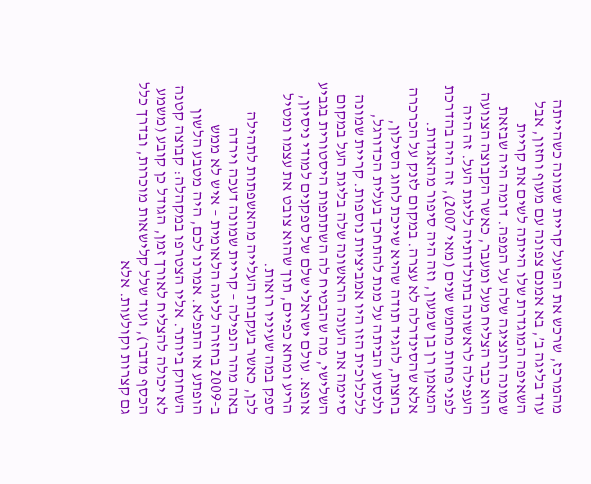מהמרכז, שרכש את הפועל קריית שמונה כשהייתה עוד בליגה ב’, בא אמנם צפונה עם מעוף וחזון, אבל השאיפה המוגדרת שלו הייתה לשים את קריית שמונה והנציגה שלה על המפה. דומה היה שבזאת הוא כבר הצליח מעל ומעבר, כאשר הקבוצה הצנועה העפילה לראשונה בתולדותיה לליגת העל. זה היה לפני פחות מחמש שנים (מאי 2007), זה היה בהדרכת המאמן רן בן שמעון, וזה היה סיפור מהאגדות.
אלא שהסינדרלה לא עצרה. במקום לזנק על הכרכרה בחצות, להגיד תודה שהיא שייכת לחוג הסילון, ולנסוע הביתה על מנת להתחכך בעלית הכדורגל, ללכלוכית הזו היו אמביציות נוספות. קריית שמונה סיימה את העונה הראשונה שלה בליגת העל במקום השלישי, מה שהבטיח לה השתתפות היסטורית בגביע אופא. עולם ישראלי שלם של ספקנים למודי ניסיון, הריע ומחא כפיים, תוך שהוא צובט את עצמו ומטיל ספק במה שעיניו רואות.
לכן, כאשר בעקבות העלייה מהאשפתות לתהילה באה מהר הנפילה – קריית שמונה דעכה וירדה ב-2009 בחזרה לליגה הלאומית – איש לא ממש הופתע או התפלא. אמרנו לכם, היה מטבע הלשון השחוק ביותר. אליו הצטרפו במקהלה: קבוצה קטנה לא יכולה להצליח לאורך זמן, הגודל כן קובע (משמע הכסף מדבר), ועוד שלל קלישאות מוכרות, ובדרך כלל גם קצרות וקולעות. אלא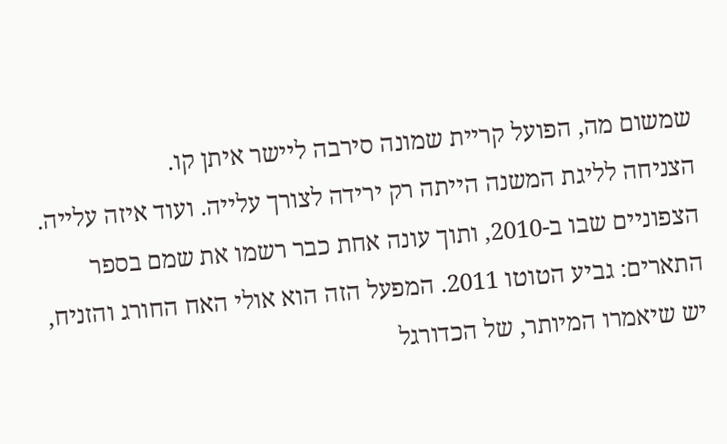שמשום מה, הפועל קריית שמונה סירבה ליישר איתן קו.
הצניחה לליגת המשנה הייתה רק ירידה לצורך עלייה. ועוד איזה עלייה. הצפוניים שבו ב-2010, ותוך עונה אחת כבר רשמו את שמם בספר התארים: גביע הטוטו 2011. המפעל הזה הוא אולי האח החורג והזניח, יש שיאמרו המיותר, של הכדורגל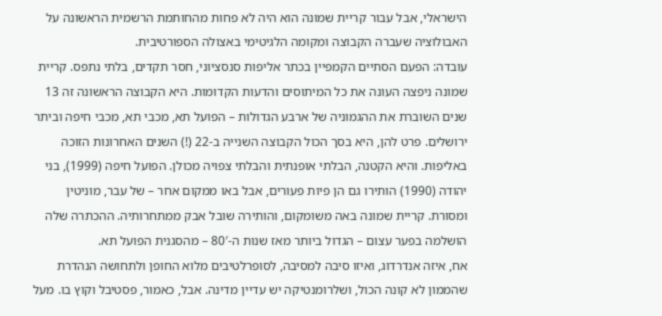הישראלי, אבל עבור קריית שמונה הוא היה לא פחות מהחותמת הרשמית הראשונה על האבולוציה שעברה הקבוצה ומקומה הלגיטימי באצולה הספורטיבית.
עובדה: הפעם הסתיים הקמפיין בכתר אליפות סנסציוני, חסר תקדים, בלתי נתפס. קריית שמונה ניפצה העונה את כל המיתוסים והדעות הקדומות. היא הקבוצה הראשונה זה 13 שנים השוברת את ההגמוניה של ארבע הגדולות – הפועל תא, מכבי תא, מכבי חיפה וביתר ירושלים. פרט להן, היא בסך הכול הקבוצה השנייה ב-22 (!) השנים האחרונות הזוכה באליפות. והיא הקטנה, הבלתי אופנתית והבלתי צפויה מכולן. הפועל חיפה (1999), בני יהודה (1990) הותירו גם הן פיות פעורים, אבל באו ממקום אחר – של עבר, מוניטין ומסורת. קריית שמונה באה משומקום, והותירה שובל אבק ממתחרותיה. ההכתרה שלה הושלמה בפער עצום – הגדול ביותר מאז שנות ה-80′ – מהסגנית הפועל תא.
אח, איזה אנדרדוג, ואיזו סיבה למסיבה, לסופרלטיבים מלוא החופן ולתחושה הנהדרת שהממון לא קונה הכול, ושלרומנטיקה יש עדיין מדינה. אבל, כאמור, פסטיבל וקוץ בו. מעל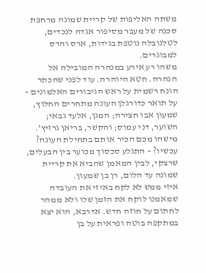משתה האליפות של קריית שמונה מרחפת סכנה של מעבר מסיפור אגדה לנכדים, לטלנובלה נוטפת בגידות, ארס והרס למבוגרים.
משהו רע אירע במנהרה המובילה אל הנהרה. חטא היוהרה. עוד לפני שהכתר הונח רשמית על ראש הגיבורים האלמונים – על תואר כדורגלן העונה מתחרים החלוץ, שמעון אבו חצירה; המגן, אלעד גבאי; השוער, דני עמוס; והקשר, בריאן גרזיץ’. מישהו מכם הכיר אותם בתחילת העונה? עכשיו? – התגלע סכסוך מכוער בין הבעלים, שרצקי, לבין המאמן שהביא את קריית שמונה עד הלום, רן בן שמעון.
איזי ממש לא לקח באיזי את העובדה שמאמנו לוקח את הזמן שלו ולא ממהר לחתום על חוזה חדש. אדרבא, הוא יצא במתקפה בוטה ופראית על בן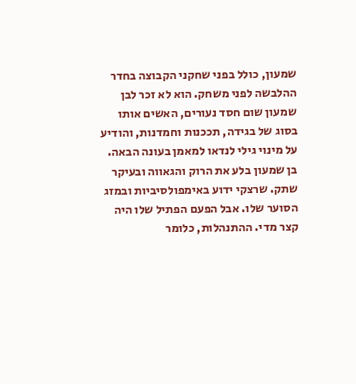שמעון, כולל בפני שחקני הקבוצה בחדר ההלבשה לפני משחק. הוא לא זכר לבן שמעון שום חסד נעורים, האשים אותו בסוג של בגידה, תככנות וחמדנות, והודיע על מינוי גילי לנדאו למאמן בעונה הבאה.
בן שמעון בלע את הרוק והגאווה ובעיקר שתק. שרצקי ידוע באימפולסיביות ובמזג הסוער שלו. אבל הפעם הפתיל שלו היה קצר מדי. ההתנהלות, כלומר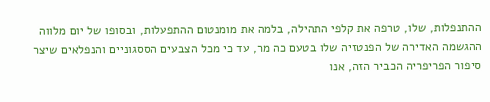ההתנפלות, שלו, טרפה את קלפי התהילה, בלמה את מומנטום ההתפעלות, ובסופו של יום מלווה ההגשמה האדירה של הפנטזיה שלו בטעם כה מר, עד כי מכל הצבעים הססגוניים והנפלאים שיצר סיפור הפריפריה הכביר הזה, אנו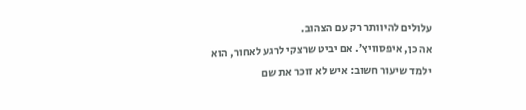עלולים להיוותר רק עם הצהוב.
אה כן, איפסוויץ’. אם יביט שרצקי לרגע לאחור, הוא ילמד שיעור חשוב: איש לא זוכר את שם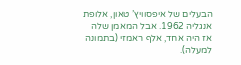הבעלים של איפסוויץ’ טאון, אלופת אנגליה 1962. אבל המאמן שלה אז היה אחד, אלף ראמזי (בתמונה למעלה).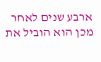ארבע שנים לאחר מכן הוא הוביל את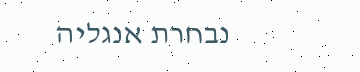נבחרת אנגליה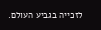לזכייה בגביע העולם.